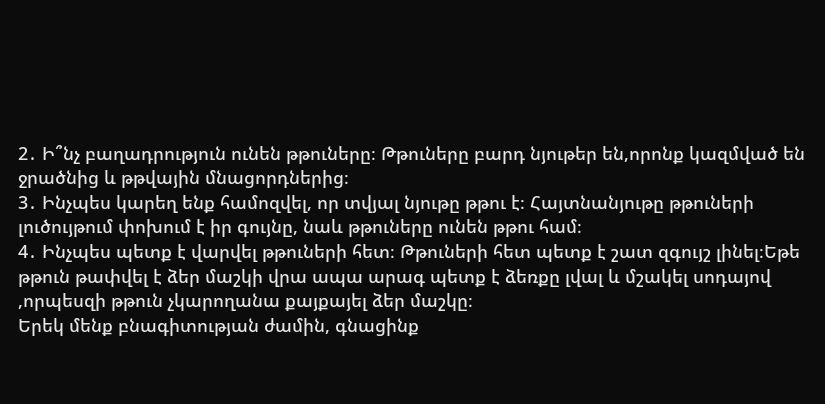2․ Ի՞նչ բաղադրություն ունեն թթուները։ Թթուները բարդ նյութեր են,որոնք կազմված են ջրածնից և թթվային մնացորդներից։
3․ Ինչպես կարեղ ենք համոզվել, որ տվյալ նյութը թթու է։ Հայտնանյութը թթուների լուծույթում փոխում է իր գույնը, նաև թթուները ունեն թթու համ։
4․ Ինչպես պետք է վարվել թթուների հետ։ Թթուների հետ պետք է շատ զգույշ լինել։Եթե թթուն թափվել է ձեր մաշկի վրա ապա արագ պետք է ձեռքը լվալ և մշակել սոդայով ,որպեսզի թթուն չկարողանա քայքայել ձեր մաշկը։
Երեկ մենք բնագիտության ժամին, գնացինք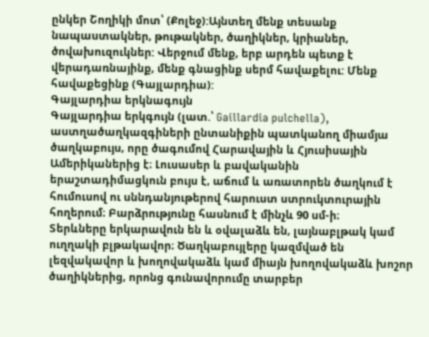ընկեր Շողիկի մոտ՝ (Քոլեջ):Այնտեղ մենք տեսանք նապաստակներ, թութակներ, ծաղիկներ, կրիաներ, ծովախուզուկներ: Վերջում մենք, երբ արդեն պետք է վերադառնայինք, մենք գնացինք սերմ հավաքելու: Մենք հավաքեցինք (Գայլարդիա):
Գայլարդիա երկնագույն
Գայլարդիա երկգույն (լատ.՝ Gaillardia pulchella), աստղածաղկազգիների ընտանիքին պատկանող միամյա ծաղկաբույս, որը ծագումով Հարավային և Հյուսիսային Ամերիկաներից է։ Լուսասեր և բավականին երաշտադիմացկուն բույս է, աճում և առատորեն ծաղկում է հումուսով ու սննդանյութերով հարուստ ստրուկտուրային հողերում։ Բարձրությունը հասնում է մինչև 90 սմ-ի։
Տերևները երկարավուն են և օվալաձև են, լայնաբլթակ կամ ուղղակի բլթակավոր։ Ծաղկաբույլերը կազմված են լեզվակավոր և խողովակաձև կամ միայն խողովակաձև խոշոր ծաղիկներից, որոնց գունավորումը տարբեր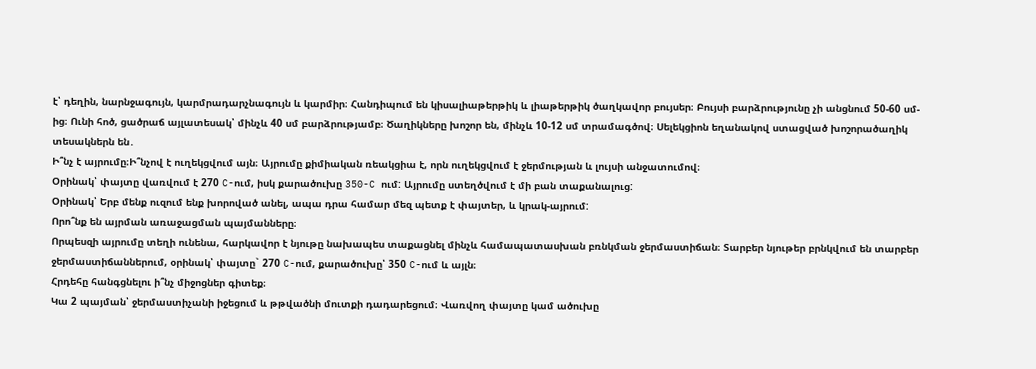է՝ դեղին, նարնջագույն, կարմրադարչնագույն և կարմիր։ Հանդիպում են կիսալիաթերթիկ և լիաթերթիկ ծաղկավոր բույսեր։ Բույսի բարձրությունը չի անցնում 50-60 սմ-ից։ Ունի հոծ, ցածրաճ այլատեսակ՝ մինչև 40 սմ բարձրությամբ։ Ծաղիկները խոշոր են, մինչև 10-12 սմ տրամագծով։ Սելեկցիոն եղանակով ստացված խոշորածաղիկ տեսակներն են․
Ի՞նչ է այրումը։Ի՞նչով է ուղեկցվում այն։ Այրումը քիմիական ռեակցիա է, որն ուղեկցվում է ջերմության և լույսի անջատումով։
Օրինակ՝ փայտը վառվում է 270 C-ում, իսկ քարածուխը 350-C ում: Այրումը ստեղծվում է մի բան տաքանալուց:
Օրինակ՝ Երբ մենք ուզում ենք խորոված անել, ապա դրա համար մեզ պետք է փայտեր, և կրակ-այրում:
Որո՞նք են այրման առաջացման պայմանները։
Որպեսզի այրումը տեղի ունենա, հարկավոր է նյութը նախապես տաքացնել մինչև համապատասխան բռնկման ջերմաստիճան։ Տարբեր նյութեր բրնկվում են տարբեր ջերմաստիճաններում, օրինակ՝ փայտը` 270 C-ում, քարածուխը՝ 350 C-ում և այլն։
Հրդեհը հանգցնելու ի՞նչ միջոցներ գիտեք։
Կա 2 պայման՝ ջերմաստիչանի իջեցում և թթվածնի մուտքի դադարեցում։ Վառվող փայտը կամ ածուխը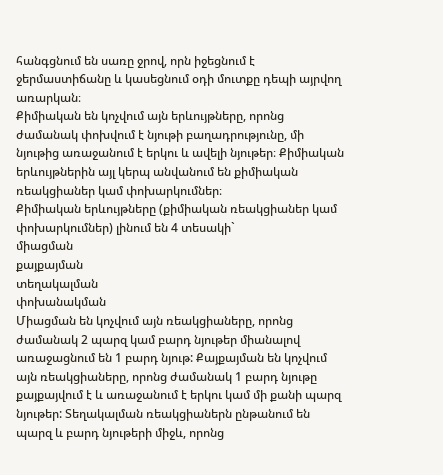հանգցնում են սառը ջրով, որն իջեցնում է ջերմաստիճանը և կասեցնում օդի մուտքը դեպի այրվող առարկան։
Քիմիական են կոչվում այն երևույթները, որոնց ժամանակ փոխվում է նյութի բաղադրությունը, մի նյութից առաջանում է երկու և ավելի նյութեր։ Քիմիական երևույթներին այլ կերպ անվանում են քիմիական ռեակցիաներ կամ փոխարկումներ։
Քիմիական երևույթները (քիմիական ռեակցիաներ կամ փոխարկումներ) լինում են 4 տեսակի`
միացման
քայքայման
տեղակալման
փոխանակման
Միացման են կոչվում այն ռեակցիաները, որոնց ժամանակ 2 պարզ կամ բարդ նյութեր միանալով առաջացնում են 1 բարդ նյութ: Քայքայման են կոչվում այն ռեակցիաները, որոնց ժամանակ 1 բարդ նյութը քայքայվում է և առաջանում է երկու կամ մի քանի պարզ նյութեր: Տեղակալման ռեակցիաներն ընթանում են պարզ և բարդ նյութերի միջև, որոնց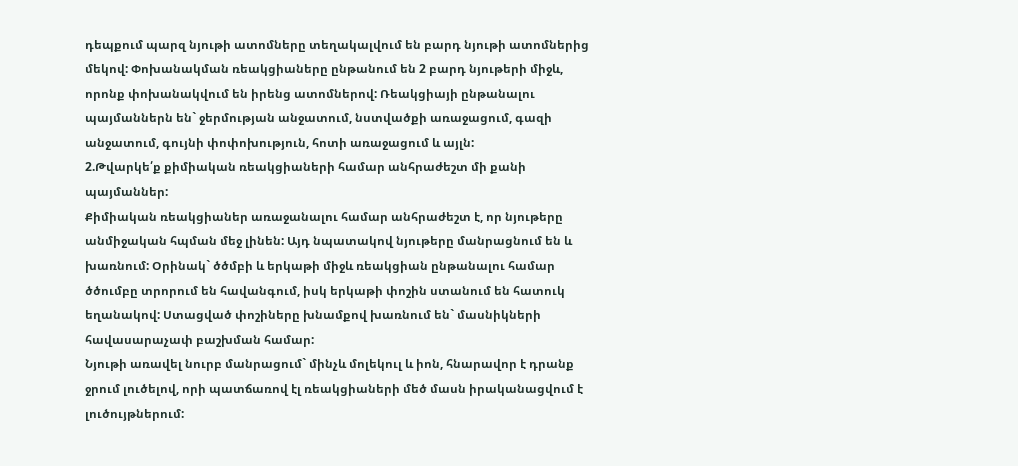դեպքում պարզ նյութի ատոմները տեղակալվում են բարդ նյութի ատոմներից մեկով: Փոխանակման ռեակցիաները ընթանում են 2 բարդ նյութերի միջև, որոնք փոխանակվում են իրենց ատոմներով: Ռեակցիայի ընթանալու պայմաններն են` ջերմության անջատում, նստվածքի առաջացում, գազի անջատում, գույնի փոփոխություն, հոտի առաջացում և այլն:
2.Թվարկե՛ք քիմիական ռեակցիաների համար անհրաժեշտ մի քանի պայմաններ:
Քիմիական ռեակցիաներ առաջանալու համար անհրաժեշտ է, որ նյութերը անմիջական հպման մեջ լինեն: Այդ նպատակով նյութերը մանրացնում են և խառնում: Օրինակ` ծծմբի և երկաթի միջև ռեակցիան ընթանալու համար ծծումբը տրորում են հավանգում, իսկ երկաթի փոշին ստանում են հատուկ եղանակով: Ստացված փոշիները խնամքով խառնում են` մասնիկների հավասարաչափ բաշխման համար:
Նյութի առավել նուրբ մանրացում` մինչև մոլեկուլ և իոն, հնարավոր է դրանք ջրում լուծելով, որի պատճառով էլ ռեակցիաների մեծ մասն իրականացվում է լուծույթներում: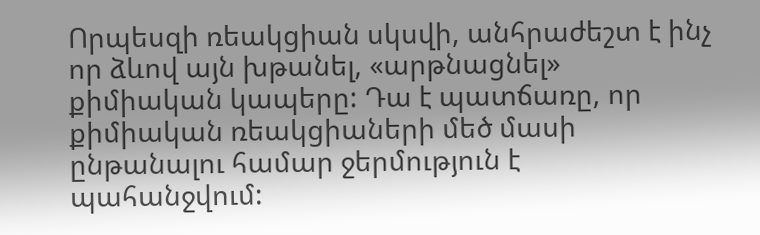Որպեսզի ռեակցիան սկսվի, անհրաժեշտ է ինչ որ ձևով այն խթանել, «արթնացնել» քիմիական կապերը: Դա է պատճառը, որ քիմիական ռեակցիաների մեծ մասի ընթանալու համար ջերմություն է պահանջվում: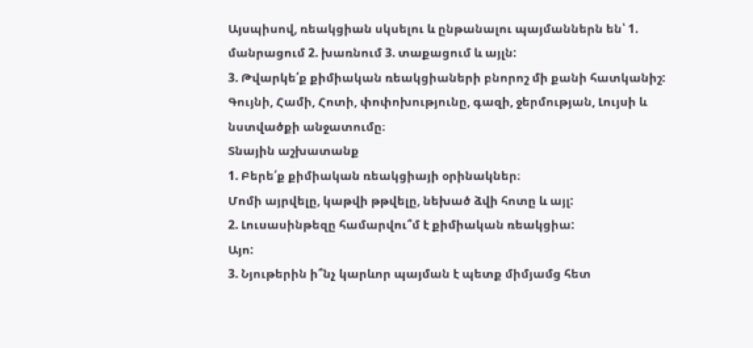Այսպիսով, ռեակցիան սկսելու և ընթանալու պայմաններն են՝ 1. մանրացում 2. խառնում 3. տաքացում և այլն:
3. Թվարկե՛ք քիմիական ռեակցիաների բնորոշ մի քանի հատկանիշ:
Գույնի, Համի, Հոտի, փոփոխությունը, գազի, ջերմության, Լույսի և նստվածքի անջատումը։
Տնային աշխատանք
1. Բերե՛ք քիմիական ռեակցիայի օրինակներ։
Մոմի այրվելը, կաթվի թթվելը, նեխած ձվի հոտը և այլ:
2. Լուսասինթեզը համարվու՞մ է քիմիական ռեակցիա:
Այո:
3. Նյութերին ի՞նչ կարևոր պայման է պետք միմյամց հետ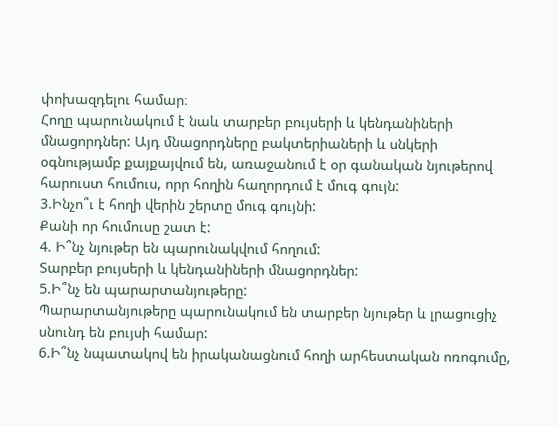փոխազդելու համար։
Հողը պարունակում է նաև տարբեր բույսերի և կենդանիների մնացորդներ: Այդ մնացորդները բակտերիաների և սնկերի օգնությամբ քայքայվում են, առաջանում է օր գանական նյութերով հարուստ հումուս, որր հողին հաղորդում է մուգ գույն:
3.Ինչո՞ւ է հողի վերին շերտը մուգ գույնի:
Քանի որ հումուսը շատ է:
4. Ի՞նչ նյութեր են պարունակվում հողում:
Տարբեր բույսերի և կենդանիների մնացորդներ:
5.Ի՞նչ են պարարտանյութերը:
Պարարտանյութերը պարունակում են տարբեր նյութեր և լրացուցիչ սնունդ են բույսի համար:
6.Ի՞նչ նպատակով են իրականացնում հողի արհեստական ոռոգումը,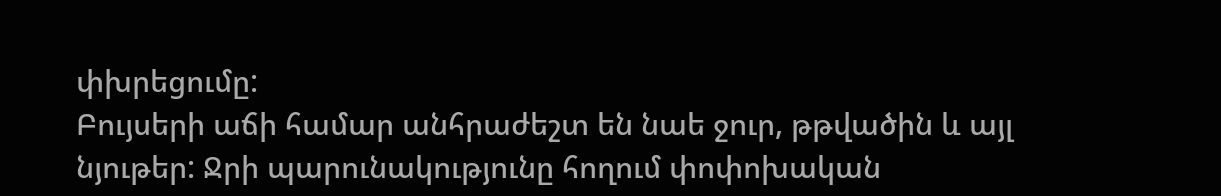փխրեցումը:
Բույսերի աճի համար անհրաժեշտ են նաե ջուր, թթվածին և այլ նյութեր: Ջրի պարունակությունը հողում փոփոխական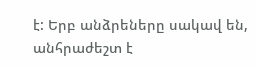է: Երբ անձրեները սակավ են, անհրաժեշտ է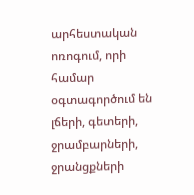արհեստական ոռոգում, որի համար օգտագործում են լճերի, գետերի, ջրամբարների, ջրանցքների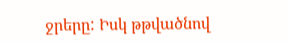ջրերը: Իսկ թթվածնով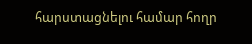հարստացնելու համար հողր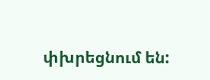փխրեցնում են: